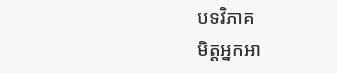បទវិភាគ
មិត្តអ្នកអា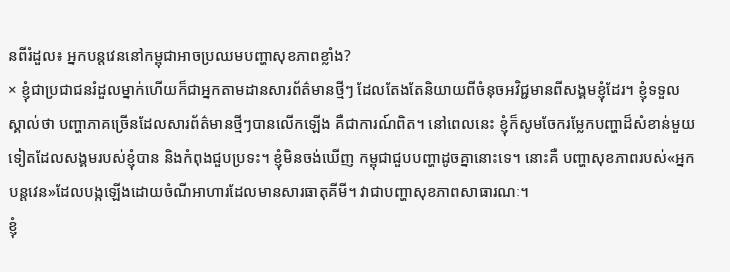នពីរំដួល៖ អ្នកបន្តវេននៅកម្ពុជាអាចប្រឈមបញ្ហាសុខភាពខ្លាំង?
× ខ្ញុំជាប្រជាជនរំដួលម្នាក់ហើយក៏ជាអ្នកតាមដានសារព័ត៌មានថ្មីៗ ដែលតែងតែនិយាយពីចំនុចអវិជ្ជមានពីសង្គមខ្ញុំដែរ។ ខ្ញុំទទួលស្គាល់ថា បញ្ហាភាគច្រើនដែលសារព័ត៌មានថ្មីៗបានលើកឡើង គឺជាការណ៍ពិត។ នៅពេលនេះ ខ្ញុំក៏សូមចែករម្លែកបញ្ហាដ៏សំខាន់មួយទៀតដែលសង្គមរបស់ខ្ញុំបាន និងកំពុងជួបប្រទះ។ ខ្ញុំមិនចង់ឃើញ កម្ពុជាជួបបញ្ហាដូចគ្នានោះទេ។ នោះគឺ បញ្ហាសុខភាពរបស់«អ្នកបន្តវេន»ដែលបង្កឡើងដោយចំណីអាហារដែលមានសារធាតុគីមី។ វាជាបញ្ហាសុខភាពសាធារណៈ។
ខ្ញុំ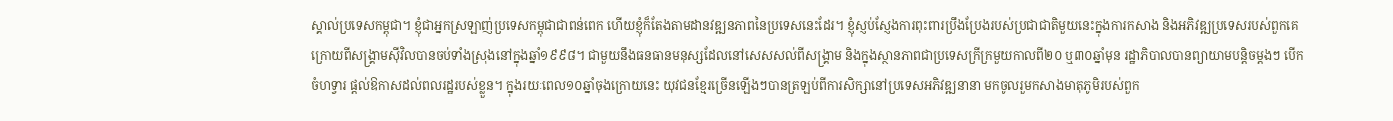ស្គាល់ប្រទេសកម្ពុជា។ ខ្ញុំជាអ្នកស្រឡាញ់ប្រទេសកម្ពុជាជាពន់ពេក ហើយខ្ញុំក៏តែងតាមដានវឌ្ឍនភាពនៃប្រទេសនេះដែរ។ ខ្ញុំស្ញប់ស្ញែងការពុះពារប្រឹងប្រែងរបស់ប្រជាជាតិមួយនេះក្នុងការកសាង និងអភិវឌ្ឍប្រទេសរបស់ពួកគេ ក្រោយពីសង្គ្រាមស៊ីវិលបានចប់ទាំងស្រុងនៅក្នុងឆ្នាំ១៩៩៨។ ជាមួយនឹងធនធានមនុស្សដែលនៅសេសសល់ពីសង្គ្រាម និងក្នុងស្ថានភាពជាប្រទេសក្រីក្រមួយកាលពី២០ ឬ៣០ឆ្នាំមុន រដ្ឋាភិបាលបានព្យាយាមបន្តិចម្តងៗ បើកចំហទ្វារ ផ្តល់ឱកាសដល់ពលរដ្ឋរបស់ខ្លួន។ ក្នុងរយៈពេល១០ឆ្នាំចុងក្រោយនេះ យុវជនខ្មែរច្រើនឡើងៗបានត្រឡប់ពីការសិក្សានៅប្រទេសអភិវឌ្ឍនានា មកចូលរួមកសាងមាតុភូមិរបស់ពួក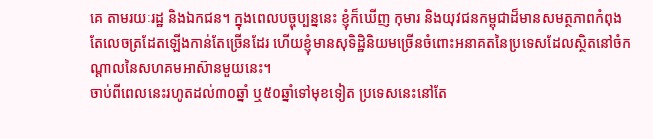គេ តាមរយៈរដ្ឋ និងឯកជន។ ក្នុងពេលបច្ចុប្បន្ននេះ ខ្ញុំក៏ឃើញ កុមារ និងយុវជនកម្ពុជាដ៏មានសមត្ថភាពកំពុងតែលេចត្រដែតឡើងកាន់តែច្រើនដែរ ហើយខ្ញុំមានសុទិដ្ឋិនិយមច្រើនចំពោះអនាគតនៃប្រទេសដែលស្ថិតនៅចំកណ្តាលនៃសហគមអាស៊ានមួយនេះ។
ចាប់ពីពេលនេះរហូតដល់៣០ឆ្នាំ ឬ៥០ឆ្នាំទៅមុខទៀត ប្រទេសនេះនៅតែ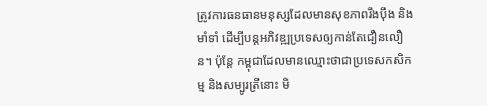ត្រូវការធនធានមនុស្សដែលមានសុខភាពរឹងប៉ឹង និងមាំទាំ ដើម្បីបន្តអភិវឌ្ឍប្រទេសឲ្យកាន់តែជឿនលឿន។ ប៉ុន្តែ កម្ពុជាដែលមានឈ្មោះថាជាប្រទេសកសិកម្ម និងសម្បូរត្រីនោះ មិ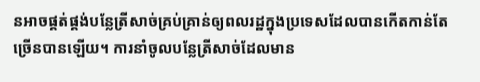នអាចផ្គត់ផ្គង់បន្លែត្រីសាច់គ្រប់គ្រាន់ឲ្យពលរដ្ឋក្នុងប្រទេសដែលបានកើតកាន់តែច្រើនបានឡើយ។ ការនាំចូលបន្លែត្រីសាច់ដែលមាន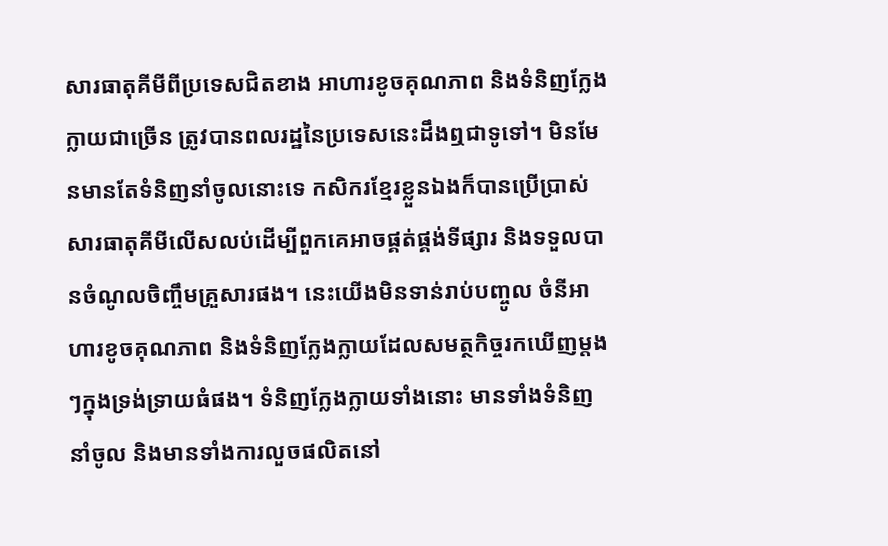សារធាតុគីមីពីប្រទេសជិតខាង អាហារខូចគុណភាព និងទំនិញក្លែងក្លាយជាច្រើន ត្រូវបានពលរដ្ឋនៃប្រទេសនេះដឹងឮជាទូទៅ។ មិនមែនមានតែទំនិញនាំចូលនោះទេ កសិករខ្មែរខ្លួនឯងក៏បានប្រើប្រាស់សារធាតុគីមីលើសលប់ដើម្បីពួកគេអាចផ្គត់ផ្គង់ទីផ្សារ និងទទួលបានចំណូលចិញ្ចឹមគ្រួសារផង។ នេះយើងមិនទាន់រាប់បញ្ចូល ចំនីអាហារខូចគុណភាព និងទំនិញក្លែងក្លាយដែលសមត្ថកិច្ចរកឃើញម្តងៗក្នុងទ្រង់ទ្រាយធំផង។ ទំនិញក្លែងក្លាយទាំងនោះ មានទាំងទំនិញនាំចូល និងមានទាំងការលួចផលិតនៅ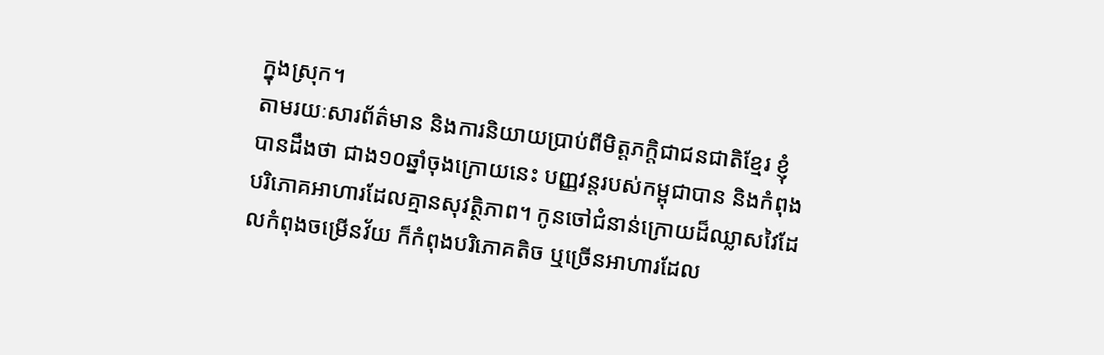ក្នុងស្រុក។
តាមរយៈសារព័ត៌មាន និងការនិយាយប្រាប់ពីមិត្តភក្តិជាជនជាតិខ្មែរ ខ្ញុំបានដឹងថា ជាង១០ឆ្នាំចុងក្រោយនេះ បញ្ញវន្តរបស់កម្ពុជាបាន និងកំពុងបរិភោគអាហារដែលគ្មានសុវត្ថិភាព។ កូនចៅជំនាន់ក្រោយដ៏ឈ្លាសវៃដែលកំពុងចម្រើនវ័យ ក៏កំពុងបរិភោគតិច ឬច្រើនអាហារដែល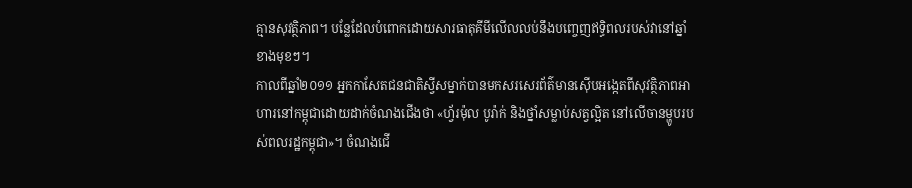គ្មានសុវត្ថិភាព។ បន្លែដែលបំពោកដោយសារធាតុគីមីលើលលប់នឹងបញ្ចេញឥទ្ធិពលរបស់វានៅឆ្នាំខាងមុខៗ។
កាលពីឆ្នាំ២០១១ អ្នកកាសែតជនជាតិស្វីសម្នាក់បានមកសរសេរព័ត៌មានស៊ើបអង្កេតពីសុវត្ថិភាពអាហារនៅកម្ពុជាដោយដាក់ចំណងជើងថា «ហ្វ័រម៉ុល បូរ៉ាក់ និងថ្នាំសម្លាប់សត្វល្អិត នៅលើចានម្ហូបរបស់ពលរដ្ឋកម្ពុជា»។ ចំណងជើ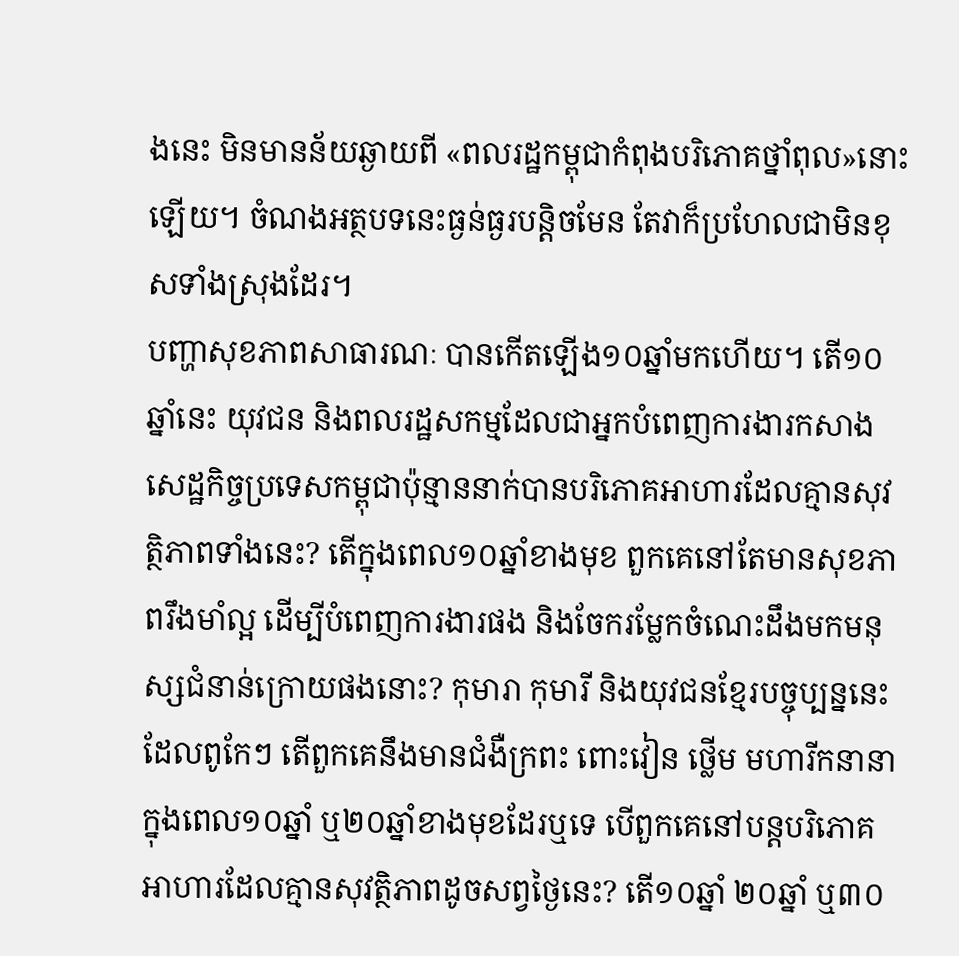ងនេះ មិនមានន័យឆ្ងាយពី «ពលរដ្ឋកម្ពុជាកំពុងបរិភោគថ្នាំពុល»នោះឡើយ។ ចំណងអត្ថបទនេះធ្ងន់ធ្ងរបន្តិចមែន តែវាក៏ប្រហែលជាមិនខុសទាំងស្រុងដែរ។
បញ្ហាសុខភាពសាធារណៈ បានកើតឡើង១០ឆ្នាំមកហើយ។ តើ១០ឆ្នាំនេះ យុវជន និងពលរដ្ឋសកម្មដែលជាអ្នកបំពេញការងារកសាងសេដ្ឋកិច្ចប្រទេសកម្ពុជាប៉ុន្មាននាក់បានបរិភោគអាហារដែលគ្មានសុវត្ថិភាពទាំងនេះ? តើក្នុងពេល១០ឆ្នាំខាងមុខ ពួកគេនៅតែមានសុខភាពរឹងមាំល្អ ដើម្បីបំពេញការងារផង និងចែករម្លែកចំណេះដឹងមកមនុស្សជំនាន់ក្រោយផងនោះ? កុមារា កុមារី និងយុវជនខ្មែរបច្ចុប្បន្ននេះ ដែលពូកែៗ តើពួកគេនឹងមានជំងឺក្រពះ ពោះវៀន ថ្លើម មហារីកនានា ក្នុងពេល១០ឆ្នាំ ឬ២០ឆ្នាំខាងមុខដែរឬទេ បើពួកគេនៅបន្តបរិភោគអាហារដែលគ្មានសុវត្ថិភាពដូចសព្វថ្ងៃនេះ? តើ១០ឆ្នាំ ២០ឆ្នាំ ឬ៣០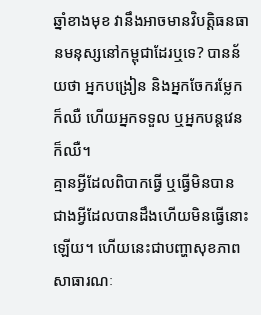ឆ្នាំខាងមុខ វានឹងអាចមានវិបត្តិធនធានមនុស្សនៅកម្ពុជាដែរឬទេ? បានន័យថា អ្នកបង្រៀន និងអ្នកចែករម្លែកក៏ឈឺ ហើយអ្នកទទួល ឬអ្នកបន្តវេន ក៏ឈឺ។
គ្មានអ្វីដែលពិបាកធ្វើ ឬធ្វើមិនបាន ជាងអ្វីដែលបានដឹងហើយមិនធ្វើនោះឡើយ។ ហើយនេះជាបញ្ហាសុខភាពសាធារណៈ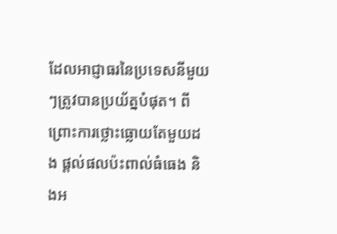ដែលអាជ្ញាធរនៃប្រទេសនីមួយៗត្រូវបានប្រយ័ត្នបំផុត។ ពីព្រោះការថ្លោះធ្លោយតែមួយដង ផ្តល់ផលប៉ះពាល់ធំធេង និងអ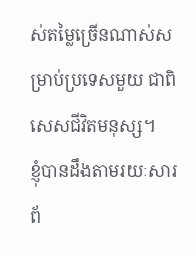ស់តម្លៃច្រើនណាស់សម្រាប់ប្រទេសមួយ ជាពិសេសជីវិតមនុស្ស។
ខ្ញុំបានដឹងតាមរយៈសារព័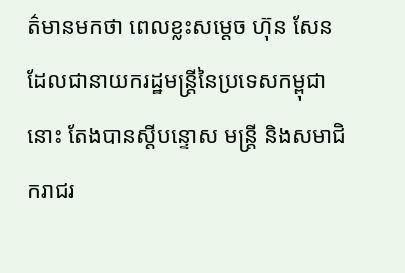ត៌មានមកថា ពេលខ្លះសម្តេច ហ៊ុន សែន ដែលជានាយករដ្ឋមន្ត្រីនៃប្រទេសកម្ពុជានោះ តែងបានស្តីបន្ទោស មន្ត្រី និងសមាជិករាជរ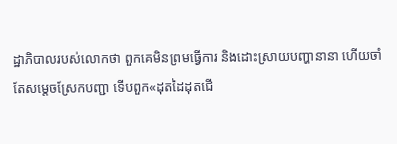ដ្ឋាភិបាលរបស់លោកថា ពួកគេមិនព្រមធ្វើការ និងដោះស្រាយបញ្ហានានា ហើយចាំតែសម្តេចស្រែកបញ្ជា ទើបពួក«ដុតដៃដុតជើ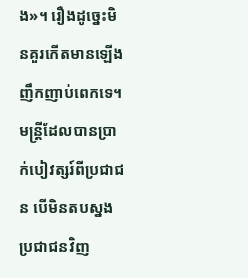ង»។ រឿងដូច្នេះមិនគួរកើតមានឡើងញឹកញាប់ពេកទេ។ មន្ត្រីដែលបានប្រាក់បៀវត្សរ៍ពីប្រជាជន បើមិនតបស្នងប្រជាជនវិញ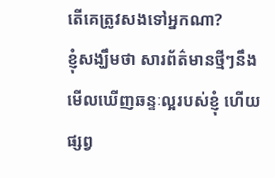តើគេត្រូវសងទៅអ្នកណា?
ខ្ញុំសង្ឃឹមថា សារព័ត៌មានថ្មីៗនឹងមើលឃើញឆន្ទៈល្អរបស់ខ្ញុំ ហើយផ្សព្វ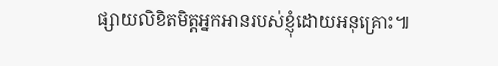ផ្សាយលិខិតមិត្តអ្នកអានរបស់ខ្ញុំដោយអនុគ្រោះ៕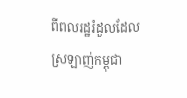ពីពលរដ្ឋរំដួលដែលស្រឡាញ់កម្ពុជា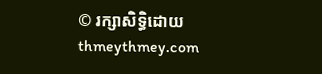© រក្សាសិទ្ធិដោយ thmeythmey.com